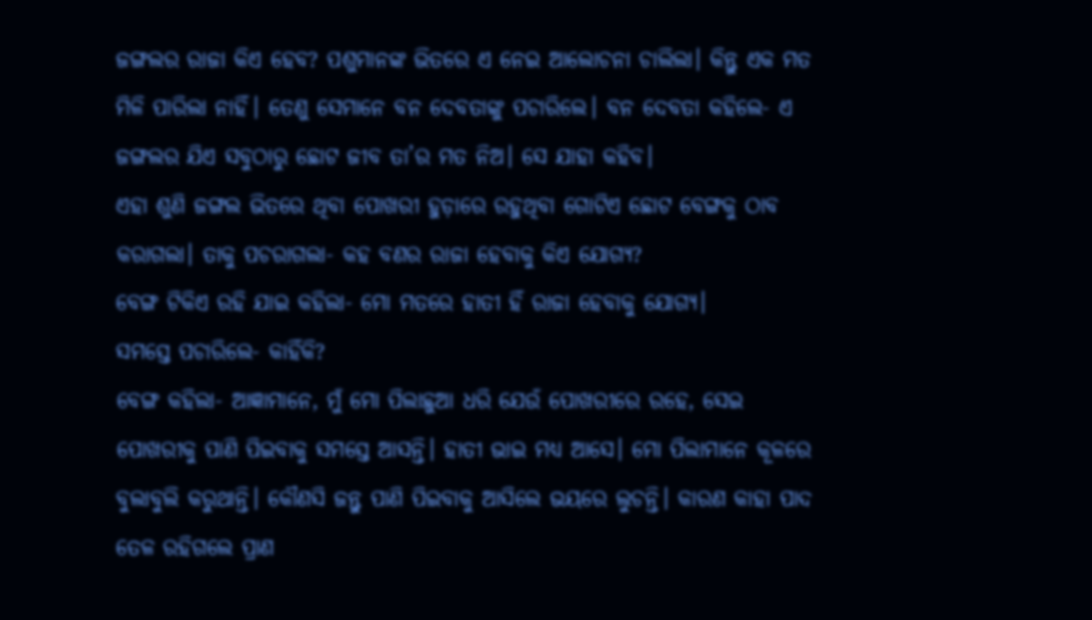ଜଙ୍ଗଲର ରାଜା କିଏ ହେବ? ପଶୁମାନଙ୍କ ଭିତରେ ଏ ନେଇ ଆଲୋଚନା ଚାଲିଲା। କିନ୍ତୁ ଏକ ମତ ମିଳି ପାରିଲା ନାହିଁ। ତେଣୁ ସେମାନେ ବନ ଦେବତାଙ୍କୁ ପଚାରିଲେ। ବନ ଦେବତା କହିଲେ- ଏ ଜଙ୍ଗଲର ଯିଏ ସବୁଠାରୁ ଛୋଟ ଜୀବ ତା’ର ମତ ନିଅ। ସେ ଯାହା କହିବ।
ଏହା ଶୁଣି ଜଙ୍ଗଲ ଭିତରେ ଥିବା ପୋଖରୀ ହୁଡ଼ାରେ ରହୁଥିବା ଗୋଟିଏ ଛୋଟ ବେଙ୍ଗକୁ ଠାବ କରାଗଲା। ତାକୁ ପଚରାଗଲା- କହ ବଣର ରାଜା ହେବାକୁ କିଏ ଯୋଗ୍ୟ?
ବେଙ୍ଗ ଟିକିଏ ରହି ଯାଇ କହିଲା- ମୋ ମତରେ ହାତୀ ହିଁ ରାଜା ହେବାକୁ ଯୋଗ୍ୟ।
ସମସ୍ତେ ପଚାରିଲେ- କାହିଁକି?
ବେଙ୍ଗ କହିଲା- ଆଜ୍ଞାମାନେ, ମୁଁ ମୋ ପିଲାଛୁଆ ଧରି ଯେଉଁ ପୋଖରୀରେ ରହେ, ସେଇ ପୋଖରୀକୁ ପାଣି ପିଇବାକୁ ସମସ୍ତେ ଆସନ୍ତି। ହାତୀ ଭାଇ ମଧ୍ୟ ଆସେ। ମୋ ପିଲାମାନେ କୂଳରେ ବୁଲାବୁଲି କରୁଥାନ୍ତି। କୌଣସି ଜନ୍ତୁ ପାଣି ପିଇବାକୁ ଆସିଲେ ଭୟରେ ଲୁଚନ୍ତି। କାରଣ କାହା ପାଦ ତେଳ ରହିଗଲେ ପ୍ରାଣ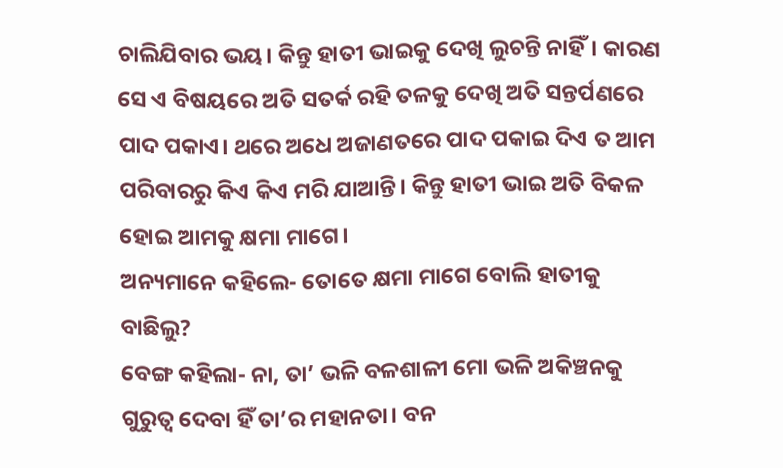ଚାଲିଯିବାର ଭୟ। କିନ୍ତୁ ହାତୀ ଭାଇକୁ ଦେଖି ଲୁଚନ୍ତି ନାହିଁ। କାରଣ ସେ ଏ ବିଷୟରେ ଅତି ସତର୍କ ରହି ତଳକୁ ଦେଖି ଅତି ସନ୍ତର୍ପଣରେ ପାଦ ପକାଏ। ଥରେ ଅଧେ ଅଜାଣତରେ ପାଦ ପକାଇ ଦିଏ ତ ଆମ ପରିବାରରୁ କିଏ କିଏ ମରି ଯାଆନ୍ତି। କିନ୍ତୁ ହାତୀ ଭାଇ ଅତି ବିକଳ ହୋଇ ଆମକୁ କ୍ଷମା ମାଗେ।
ଅନ୍ୟମାନେ କହିଲେ- ତୋତେ କ୍ଷମା ମାଗେ ବୋଲି ହାତୀକୁ ବାଛିଲୁ?
ବେଙ୍ଗ କହିଲା- ନା, ତା’ ଭଳି ବଳଶାଳୀ ମୋ ଭଳି ଅକିଞ୍ଚନକୁ ଗୁରୁତ୍ବ ଦେବା ହିଁ ତା’ର ମହାନତା। ବନ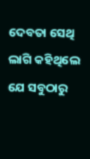ଦେବତା ସେଥି ଲାଗି କହିଥିଲେ ଯେ ସବୁଠାରୁ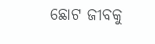ଛୋଟ ଜୀବକୁ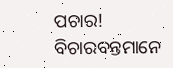ପଚାର! ବିଚାରବନ୍ତମାନେ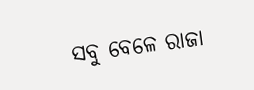ସବୁ ବେଳେ ରାଜା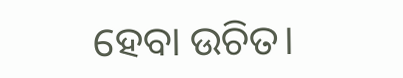ହେବା ଉଚିତ।